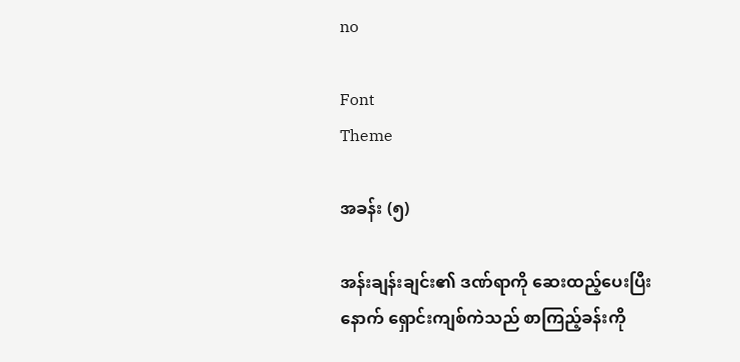no

Font
Theme

အခန်း (၅)

အန်းချန်းချင်း၏ ဒဏ်ရာကို ဆေးထည့်ပေးပြီးနောက် ရှောင်းကျစ်ကဲသည် စာကြည့်ခန်းကို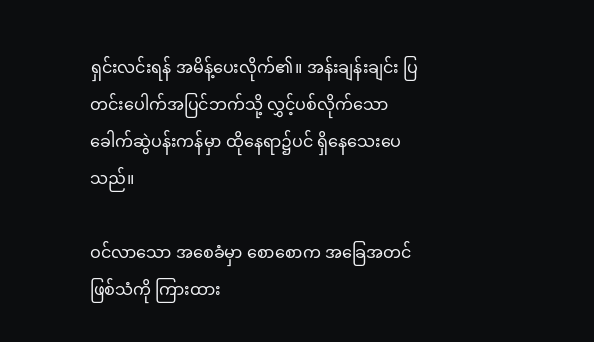ရှင်းလင်းရန် အမိန့်ပေးလိုက်၏။ အန်းချန်းချင်း ပြတင်းပေါက်အပြင်ဘက်သို့ လွှင့်ပစ်လိုက်သော ခေါက်ဆွဲပန်းကန်မှာ ထိုနေရာ၌ပင် ရှိနေသေးပေသည်။

ဝင်လာသော အစေခံမှာ စောစောက အခြေအတင်ဖြစ်သံကို ကြားထား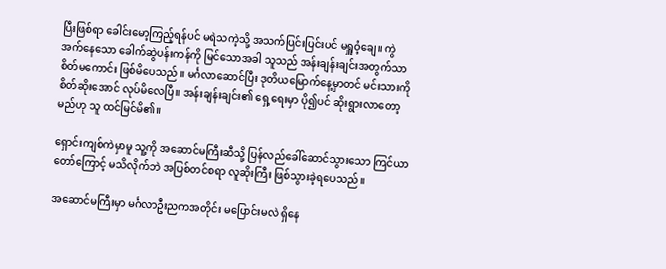ပြီးဖြစ်ရာ ခေါင်းမော့ကြည့်ရန်ပင် မရဲသကဲ့သို့ အသက်ပြင်းပြင်းပင် မရှူဝံ့ချေ။ ကွဲအက်နေသော ခေါက်ဆွဲပန်းကန်ကို မြင်သောအခါ သူသည် အန်းချန်းချင်းအတွက်သာ စိတ်မကောင်း ဖြစ်မိပေသည်။ မင်္ဂလာဆောင်ပြီး ဒုတိယမြောက်နေ့မှာတင် မင်းသားကို စိတ်ဆိုးအောင် လုပ်မိလေပြီ။ အန်းချန်းချင်း၏ ရှေ့ရေးမှာ ပို၍ပင် ဆိုးရွားလာတော့မည်ဟု သူ ထင်မြင်မိ၏။

ရှောင်းကျစ်ကဲမှာမူ သူ့ကို အဆောင်မကြီးဆီသို့ ပြန်လည်ခေါ်ဆောင်သွားသော ကြင်ယာတော်ကြောင့် မသိလိုက်ဘဲ အပြစ်တင်စရာ လူဆိုးကြီး ဖြစ်သွားခဲ့ရပေသည်။

အဆောင်မကြီးမှာ မင်္ဂလာဦးညကအတိုင်း မပြောင်းမလဲ ရှိနေ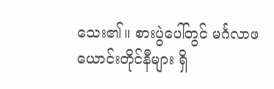သေး၏။ စားပွဲပေါ်တွင် မင်္ဂလာဖယောင်းတိုင်နီများ ရှိ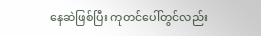နေဆဲဖြစ်ပြီး ကုတင်ပေါ်တွင်လည်း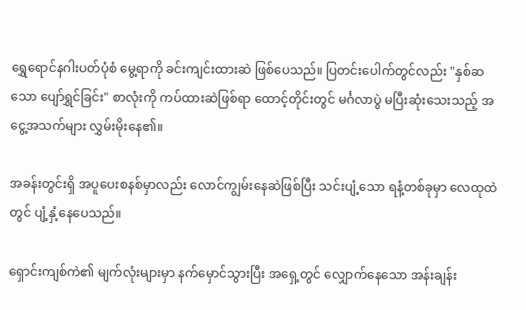ရွှေရောင်နဂါးပတ်ပုံစံ မွေ့ရာကို ခင်းကျင်းထားဆဲ ဖြစ်ပေသည်။ ပြတင်းပေါက်တွင်လည်း "နှစ်ဆသော ပျော်ရွှင်ခြင်း" စာလုံးကို ကပ်ထားဆဲဖြစ်ရာ ထောင့်တိုင်းတွင် မင်္ဂလာပွဲ မပြီးဆုံးသေးသည့် အငွေ့အသက်များ လွှမ်းမိုးနေ၏။

အခန်းတွင်းရှိ အပူပေးစနစ်မှာလည်း လောင်ကျွမ်းနေဆဲဖြစ်ပြီး သင်းပျံ့သော ရနံ့တစ်ခုမှာ လေထုထဲတွင် ပျံ့နှံ့နေပေသည်။

ရှောင်းကျစ်ကဲ၏ မျက်လုံးများမှာ နက်မှောင်သွားပြီး အရှေ့တွင် လျှောက်နေသော အန်းချန်း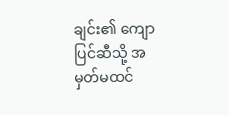ချင်း၏ ကျောပြင်ဆီသို့ အမှတ်မထင်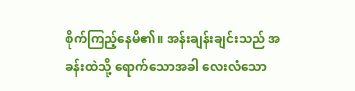စိုက်ကြည့်နေမိ၏။ အန်းချန်းချင်းသည် အခန်းထဲသို့ ရောက်သောအခါ လေးလံသော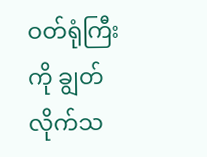ဝတ်ရုံကြီးကို ချွတ်လိုက်သ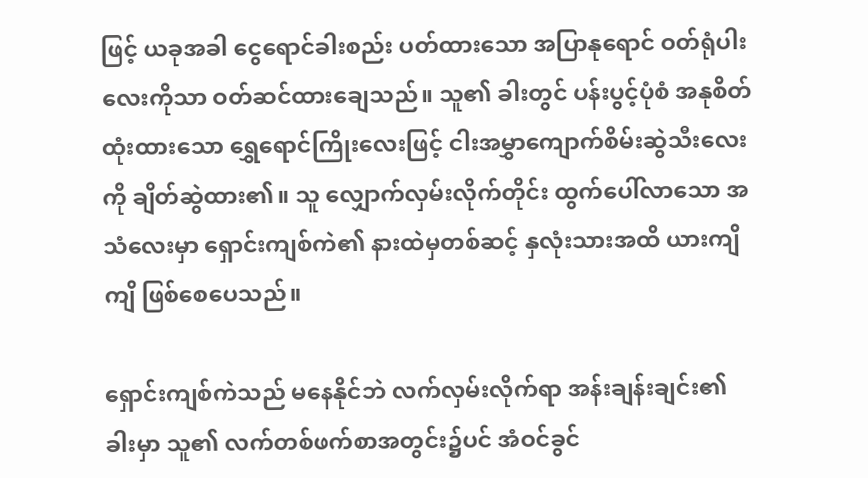ဖြင့် ယခုအခါ ငွေရောင်ခါးစည်း ပတ်ထားသော အပြာနုရောင် ဝတ်ရုံပါးလေးကိုသာ ဝတ်ဆင်ထားချေသည်။ သူ၏ ခါးတွင် ပန်းပွင့်ပုံစံ အနုစိတ်ထုံးထားသော ရွှေရောင်ကြိုးလေးဖြင့် ငါးအမွှာကျောက်စိမ်းဆွဲသီးလေးကို ချိတ်ဆွဲထား၏။ သူ လျှောက်လှမ်းလိုက်တိုင်း ထွက်ပေါ်လာသော အသံလေးမှာ ရှောင်းကျစ်ကဲ၏ နားထဲမှတစ်ဆင့် နှလုံးသားအထိ ယားကျိကျိ ဖြစ်စေပေသည်။

ရှောင်းကျစ်ကဲသည် မနေနိုင်ဘဲ လက်လှမ်းလိုက်ရာ အန်းချန်းချင်း၏ ခါးမှာ သူ၏ လက်တစ်ဖက်စာအတွင်း၌ပင် အံဝင်ခွင်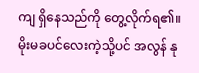ကျ ရှိနေသည်ကို တွေ့လိုက်ရ၏။ မိုးမခပင်လေးကဲ့သို့ပင် အလွန် နု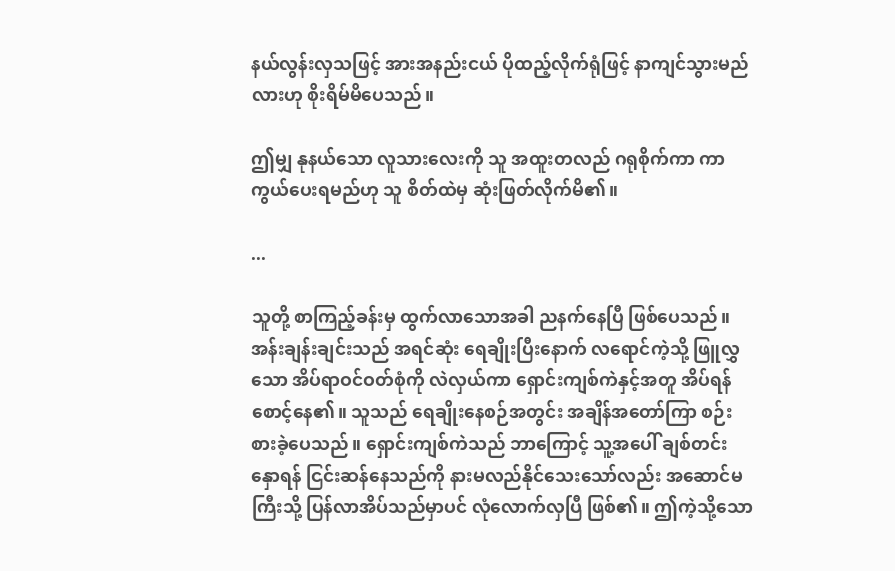နယ်လွန်းလှသဖြင့် အားအနည်းငယ် ပိုထည့်လိုက်ရုံဖြင့် နာကျင်သွားမည်လားဟု စိုးရိမ်မိပေသည်။

ဤမျှ နုနယ်သော လူသားလေးကို သူ အထူးတလည် ဂရုစိုက်ကာ ကာကွယ်ပေးရမည်ဟု သူ စိတ်ထဲမှ ဆုံးဖြတ်လိုက်မိ၏။

...

သူတို့ စာကြည့်ခန်းမှ ထွက်လာသောအခါ ညနက်နေပြီ ဖြစ်ပေသည်။ အန်းချန်းချင်းသည် အရင်ဆုံး ရေချိုးပြီးနောက် လရောင်ကဲ့သို့ ဖြူလွှသော အိပ်ရာဝင်ဝတ်စုံကို လဲလှယ်ကာ ရှောင်းကျစ်ကဲနှင့်အတူ အိပ်ရန် စောင့်နေ၏။ သူသည် ရေချိုးနေစဉ်အတွင်း အချိန်အတော်ကြာ စဉ်းစားခဲ့ပေသည်။ ရှောင်းကျစ်ကဲသည် ဘာကြောင့် သူ့အပေါ် ချစ်တင်းနှောရန် ငြင်းဆန်နေသည်ကို နားမလည်နိုင်သေးသော်လည်း အဆောင်မကြီးသို့ ပြန်လာအိပ်သည်မှာပင် လုံလောက်လှပြီ ဖြစ်၏။ ဤကဲ့သို့သော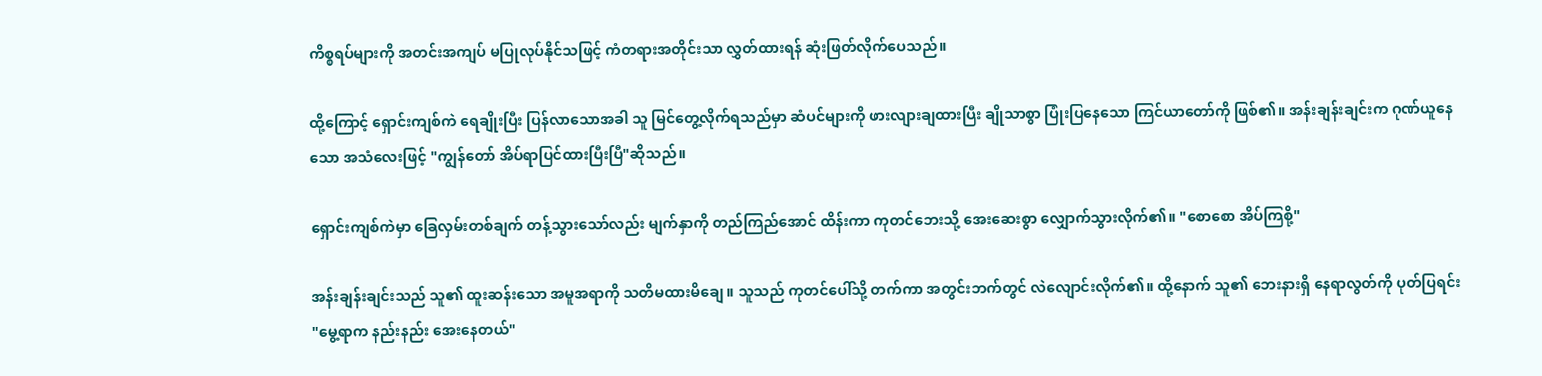ကိစ္စရပ်များကို အတင်းအကျပ် မပြုလုပ်နိုင်သဖြင့် ကံတရားအတိုင်းသာ လွှတ်ထားရန် ဆုံးဖြတ်လိုက်ပေသည်။

ထို့ကြောင့် ရှောင်းကျစ်ကဲ ရေချိုးပြီး ပြန်လာသောအခါ သူ မြင်တွေ့လိုက်ရသည်မှာ ဆံပင်များကို ဖားလျားချထားပြီး ချိုသာစွာ ပြုံးပြနေသော ကြင်ယာတော်ကို ဖြစ်၏။ အန်းချန်းချင်းက ဂုဏ်ယူနေသော အသံလေးဖြင့် "ကျွန်တော် အိပ်ရာပြင်ထားပြီးပြီ"ဆိုသည်။

ရှောင်းကျစ်ကဲမှာ ခြေလှမ်းတစ်ချက် တန့်သွားသော်လည်း မျက်နှာကို တည်ကြည်အောင် ထိန်းကာ ကုတင်ဘေးသို့ အေးဆေးစွာ လျှောက်သွားလိုက်၏။ "စောစော အိပ်ကြစို့"

အန်းချန်းချင်းသည် သူ၏ ထူးဆန်းသော အမူအရာကို သတိမထားမိချေ။ သူသည် ကုတင်ပေါ်သို့ တက်ကာ အတွင်းဘက်တွင် လဲလျောင်းလိုက်၏။ ထို့နောက် သူ၏ ဘေးနားရှိ နေရာလွတ်ကို ပုတ်ပြရင်း "မွေ့ရာက နည်းနည်း အေးနေတယ်"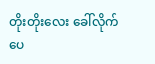တိုးတိုးလေး ခေါ်လိုက်ပေ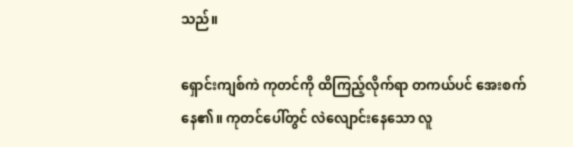သည်။

ရှောင်းကျစ်ကဲ ကုတင်ကို ထိကြည့်လိုက်ရာ တကယ်ပင် အေးစက်နေ၏။ ကုတင်ပေါ်တွင် လဲလျောင်းနေသော လူ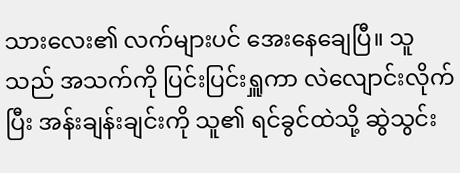သားလေး၏ လက်များပင် အေးနေချေပြီ။ သူသည် အသက်ကို ပြင်းပြင်းရှူကာ လဲလျောင်းလိုက်ပြီး အန်းချန်းချင်းကို သူ၏ ရင်ခွင်ထဲသို့ ဆွဲသွင်း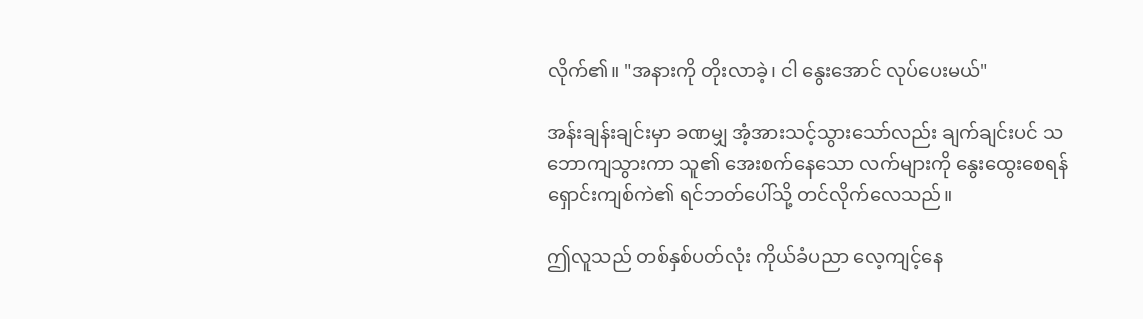လိုက်၏။ "အနားကို တိုးလာခဲ့၊ ငါ နွေးအောင် လုပ်ပေးမယ်"

အန်းချန်းချင်းမှာ ခဏမျှ အံ့အားသင့်သွားသော်လည်း ချက်ချင်းပင် သဘောကျသွားကာ သူ၏ အေးစက်နေသော လက်များကို နွေးထွေးစေရန် ရှောင်းကျစ်ကဲ၏ ရင်ဘတ်ပေါ်သို့ တင်လိုက်လေသည်။

ဤလူသည် တစ်နှစ်ပတ်လုံး ကိုယ်ခံပညာ လေ့ကျင့်နေ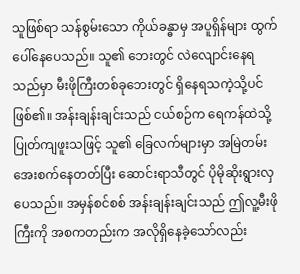သူဖြစ်ရာ သန်စွမ်းသော ကိုယ်ခန္ဓာမှ အပူရှိန်များ ထွက်ပေါ်နေပေသည်။ သူ၏ ဘေးတွင် လဲလျောင်းနေရသည်မှာ မီးဖိုကြီးတစ်ခုဘေးတွင် ရှိနေရသကဲ့သို့ပင် ဖြစ်၏။ အန်းချန်းချင်းသည် ငယ်စဉ်က ရေကန်ထဲသို့ ပြုတ်ကျဖူးသဖြင့် သူ၏ ခြေလက်များမှာ အမြဲတမ်း အေးစက်နေတတ်ပြီး ဆောင်းရာသီတွင် ပိုမိုဆိုးရွားလှပေသည်။ အမှန်စင်စစ် အန်းချန်းချင်းသည် ဤလူ့မီးဖိုကြီးကို အစကတည်းက အလိုရှိနေခဲ့သော်လည်း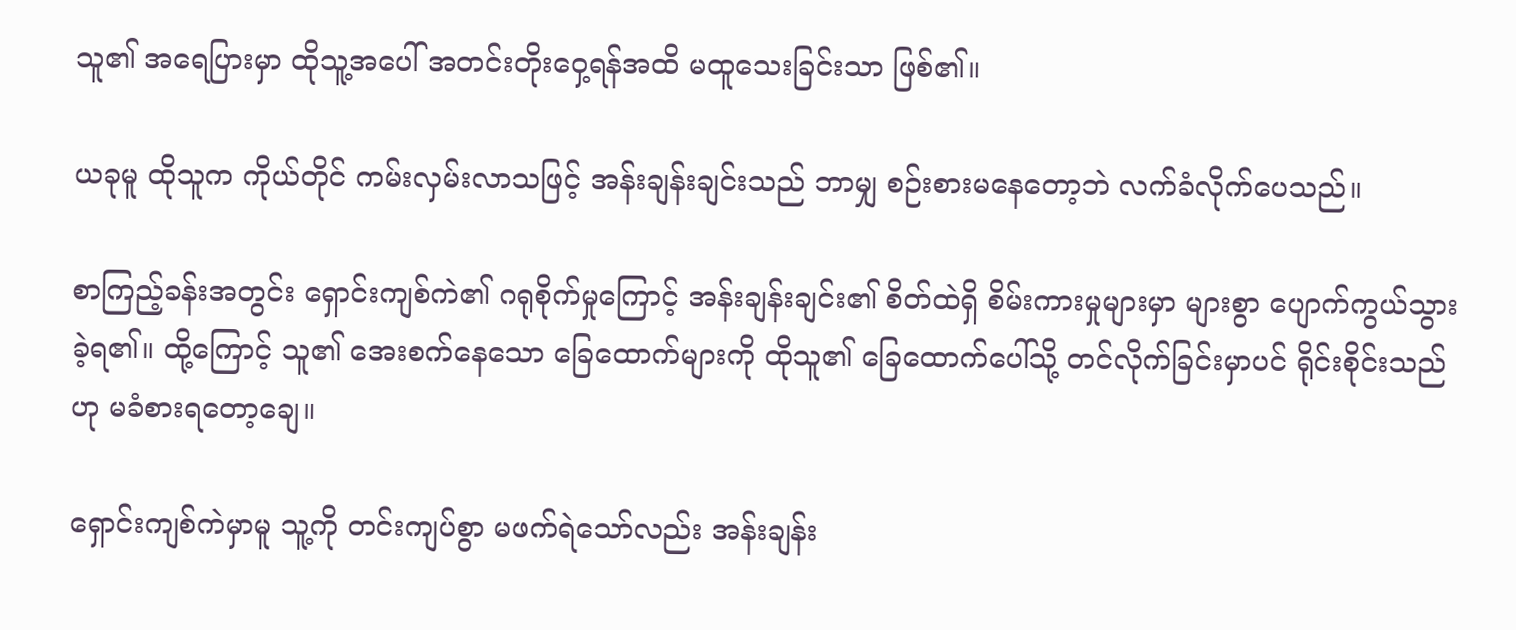သူ၏ အရေပြားမှာ ထိုသူ့အပေါ် အတင်းတိုးဝှေ့ရန်အထိ မထူသေးခြင်းသာ ဖြစ်၏။

ယခုမူ ထိုသူက ကိုယ်တိုင် ကမ်းလှမ်းလာသဖြင့် အန်းချန်းချင်းသည် ဘာမျှ စဉ်းစားမနေတော့ဘဲ လက်ခံလိုက်ပေသည်။

စာကြည့်ခန်းအတွင်း ရှောင်းကျစ်ကဲ၏ ဂရုစိုက်မှုကြောင့် အန်းချန်းချင်း၏ စိတ်ထဲရှိ စိမ်းကားမှုများမှာ များစွာ ပျောက်ကွယ်သွားခဲ့ရ၏။ ထို့ကြောင့် သူ၏ အေးစက်နေသော ခြေထောက်များကို ထိုသူ၏ ခြေထောက်ပေါ်သို့ တင်လိုက်ခြင်းမှာပင် ရိုင်းစိုင်းသည်ဟု မခံစားရတော့ချေ။

ရှောင်းကျစ်ကဲမှာမူ သူ့ကို တင်းကျပ်စွာ မဖက်ရဲသော်လည်း အန်းချန်း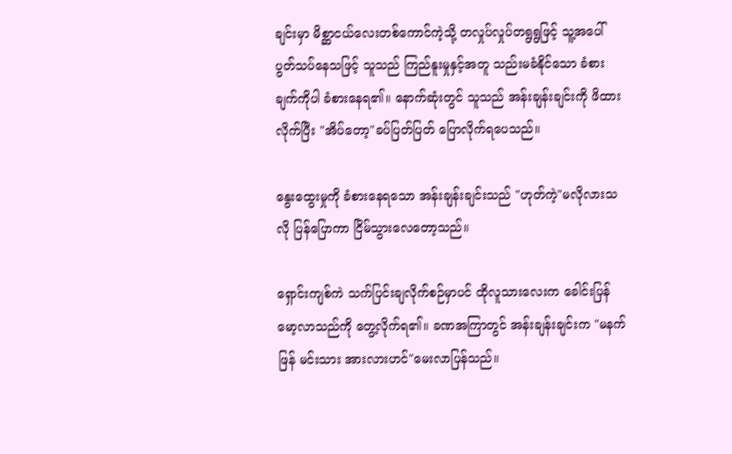ချင်းမှာ မိစ္ဆာငယ်လေးတစ်ကောင်ကဲ့သို့ တလှုပ်လှုပ်တရွရွဖြင့် သူ့အပေါ် ပွတ်သပ်နေသဖြင့် သူသည် ကြည်နူးမှုနှင့်အတူ သည်းမခံနိုင်သော ခံစားချက်ကိုပါ ခံစားနေရ၏။ နောက်ဆုံးတွင် သူသည် အန်းချန်းချင်းကို ဖိထားလိုက်ပြီး "အိပ်တော့"ခပ်ပြတ်ပြတ် ပြောလိုက်ရပေသည်။

နွေးထွေးမှုကို ခံစားနေရသော အန်းချန်းချင်းသည် "ဟုတ်ကဲ့"မလိုလားသလို ပြန်ပြောကာ ငြိမ်သွားလေတော့သည်။

ရှောင်းကျစ်ကဲ သက်ပြင်းချလိုက်စဉ်မှာပင် ထိုလူသားလေးက ခေါင်းပြန်မော့လာသည်ကို တွေ့လိုက်ရ၏။ ခဏအကြာတွင် အန်းချန်းချင်းက "မနက်ဖြန် မင်းသား အားလားဟင်"မေးလာပြန်သည်။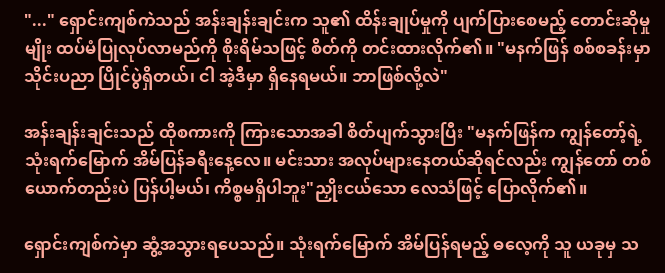"..." ရှောင်းကျစ်ကဲသည် အန်းချန်းချင်းက သူ၏ ထိန်းချုပ်မှုကို ပျက်ပြားစေမည့် တောင်းဆိုမှုမျိုး ထပ်မံပြုလုပ်လာမည်ကို စိုးရိမ်သဖြင့် စိတ်ကို တင်းထားလိုက်၏။ "မနက်ဖြန် စစ်စခန်းမှာ သိုင်းပညာ ပြိုင်ပွဲရှိတယ်၊ ငါ အဲ့ဒီမှာ ရှိနေရမယ်။ ဘာဖြစ်လို့လဲ"

အန်းချန်းချင်းသည် ထိုစကားကို ကြားသောအခါ စိတ်ပျက်သွားပြီး "မနက်ဖြန်က ကျွန်တော့်ရဲ့ သုံးရက်မြောက် အိမ်ပြန်ခရီးနေ့လေ။ မင်းသား အလုပ်များနေတယ်ဆိုရင်လည်း ကျွန်တော် တစ်ယောက်တည်းပဲ ပြန်ပါ့မယ်၊ ကိစ္စမရှိပါဘူး"ညှိုးငယ်သော လေသံဖြင့် ပြောလိုက်၏။

ရှောင်းကျစ်ကဲမှာ ဆွံ့အသွားရပေသည်။ သုံးရက်မြောက် အိမ်ပြန်ရမည့် ဓလေ့ကို သူ ယခုမှ သ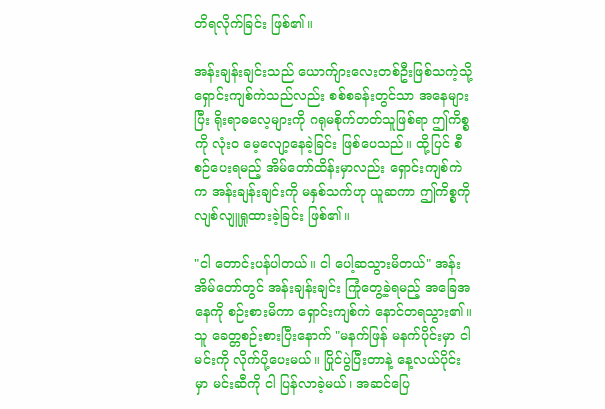တိရလိုက်ခြင်း ဖြစ်၏။

အန်းချန်းချင်းသည် ယောက်ျားလေးတစ်ဦးဖြစ်သကဲ့သို့ ရှောင်းကျစ်ကဲသည်လည်း စစ်စခန်းတွင်သာ အနေများပြီး ရိုးရာဓလေ့များကို ဂရုမစိုက်တတ်သူဖြစ်ရာ ဤကိစ္စကို လုံးဝ မေ့လျော့နေခဲ့ခြင်း ဖြစ်ပေသည်။ ထို့ပြင် စီစဉ်ပေးရမည့် အိမ်တော်ထိန်းမှာလည်း ရှောင်းကျစ်ကဲက အန်းချန်းချင်းကို မနှစ်သက်ဟု ယူဆကာ ဤကိစ္စကို လျစ်လျူရှုထားခဲ့ခြင်း ဖြစ်၏။

"ငါ တောင်းပန်ပါတယ်။ ငါ ပေါ့ဆသွားမိတယ်" အန်းအိမ်တော်တွင် အန်းချန်းချင်း ကြုံတွေ့ခဲ့ရမည့် အခြေအနေကို စဉ်းစားမိကာ ရှောင်းကျစ်ကဲ နောင်တရသွား၏။ သူ ခေတ္တစဉ်းစားပြီးနောက် "မနက်ဖြန် မနက်ပိုင်းမှာ ငါ မင်းကို လိုက်ပို့ပေးမယ်။ ပြိုင်ပွဲပြီးတာနဲ့ နေ့လယ်ပိုင်းမှာ မင်းဆီကို ငါ ပြန်လာခဲ့မယ်၊ အဆင်ပြေ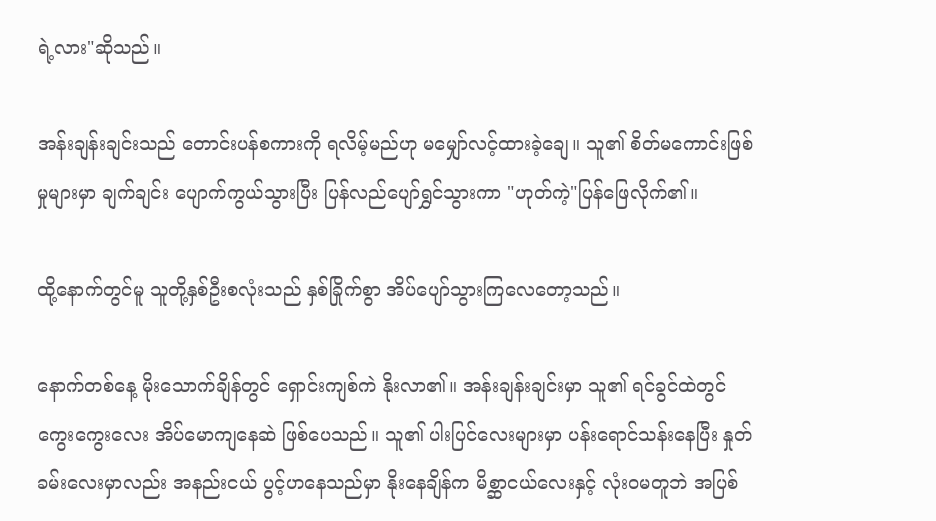ရဲ့လား"ဆိုသည်။

အန်းချန်းချင်းသည် တောင်းပန်စကားကို ရလိမ့်မည်ဟု မမျှော်လင့်ထားခဲ့ချေ။ သူ၏ စိတ်မကောင်းဖြစ်မှုများမှာ ချက်ချင်း ပျောက်ကွယ်သွားပြီး ပြန်လည်ပျော်ရွှင်သွားကာ "ဟုတ်ကဲ့"ပြန်ဖြေလိုက်၏။

ထို့နောက်တွင်မူ သူတို့နှစ်ဦးစလုံးသည် နှစ်ခြိုက်စွာ အိပ်ပျော်သွားကြလေတော့သည်။

နောက်တစ်နေ့ မိုးသောက်ချိန်တွင် ရှောင်းကျစ်ကဲ နိုးလာ၏။ အန်းချန်းချင်းမှာ သူ၏ ရင်ခွင်ထဲတွင် ကွေးကွေးလေး အိပ်မောကျနေဆဲ ဖြစ်ပေသည်။ သူ၏ ပါးပြင်လေးများမှာ ပန်းရောင်သန်းနေပြီး နှုတ်ခမ်းလေးမှာလည်း အနည်းငယ် ပွင့်ဟနေသည်မှာ နိုးနေချိန်က မိစ္ဆာငယ်လေးနှင့် လုံးဝမတူဘဲ အပြစ်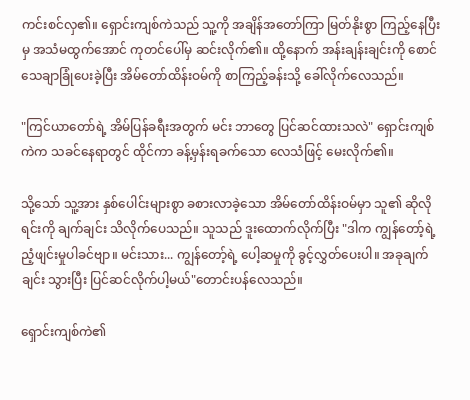ကင်းစင်လှ၏။ ရှောင်းကျစ်ကဲသည် သူ့ကို အချိန်အတော်ကြာ မြတ်နိုးစွာ ကြည့်နေပြီးမှ အသံမထွက်အောင် ကုတင်ပေါ်မှ ဆင်းလိုက်၏။ ထို့နောက် အန်းချန်းချင်းကို စောင်သေချာခြုံပေးခဲ့ပြီး အိမ်တော်ထိန်းဝမ်ကို စာကြည့်ခန်းသို့ ခေါ်လိုက်လေသည်။

"ကြင်ယာတော်ရဲ့ အိမ်ပြန်ခရီးအတွက် မင်း ဘာတွေ ပြင်ဆင်ထားသလဲ" ရှောင်းကျစ်ကဲက သခင်နေရာတွင် ထိုင်ကာ ခန့်မှန်းရခက်သော လေသံဖြင့် မေးလိုက်၏။

သို့သော် သူ့အား နှစ်ပေါင်းများစွာ ခစားလာခဲ့သော အိမ်တော်ထိန်းဝမ်မှာ သူ၏ ဆိုလိုရင်းကို ချက်ချင်း သိလိုက်ပေသည်။ သူသည် ဒူးထောက်လိုက်ပြီး "ဒါက ကျွန်တော့်ရဲ့ ညံ့ဖျင်းမှုပါခင်ဗျာ။ မင်းသား... ကျွန်တော့်ရဲ့ ပေါ့ဆမှုကို ခွင့်လွှတ်ပေးပါ။ အခုချက်ချင်း သွားပြီး ပြင်ဆင်လိုက်ပါ့မယ်"တောင်းပန်လေသည်။

ရှောင်းကျစ်ကဲ၏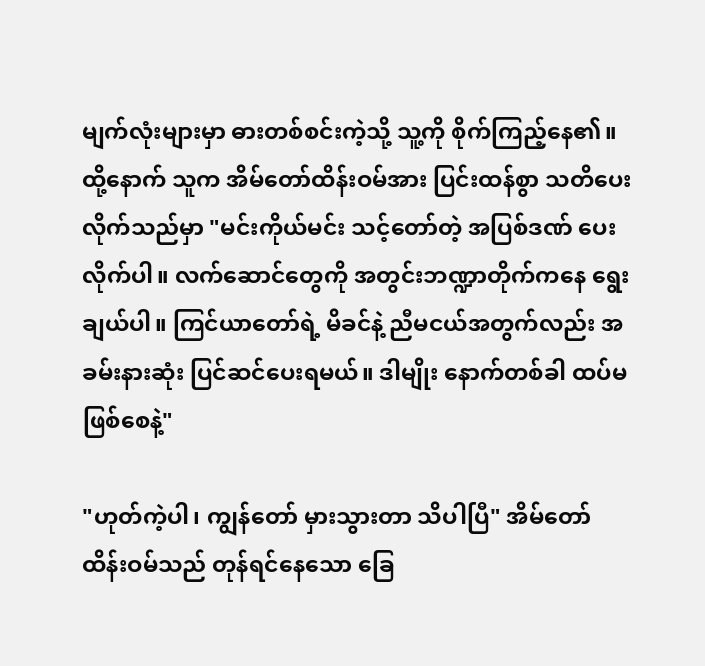မျက်လုံးများမှာ ဓားတစ်စင်းကဲ့သို့ သူ့ကို စိုက်ကြည့်နေ၏။ ထို့နောက် သူက အိမ်တော်ထိန်းဝမ်အား ပြင်းထန်စွာ သတိပေးလိုက်သည်မှာ "မင်းကိုယ်မင်း သင့်တော်တဲ့ အပြစ်ဒဏ် ပေးလိုက်ပါ။ လက်ဆောင်တွေကို အတွင်းဘဏ္ဍာတိုက်ကနေ ရွေးချယ်ပါ။ ကြင်ယာတော်ရဲ့ မိခင်နဲ့ ညီမငယ်အတွက်လည်း အခမ်းနားဆုံး ပြင်ဆင်ပေးရမယ်။ ဒါမျိုး နောက်တစ်ခါ ထပ်မဖြစ်စေနဲ့"

"ဟုတ်ကဲ့ပါ၊ ကျွန်တော် မှားသွားတာ သိပါပြီ" အိမ်တော်ထိန်းဝမ်သည် တုန်ရင်နေသော ခြေ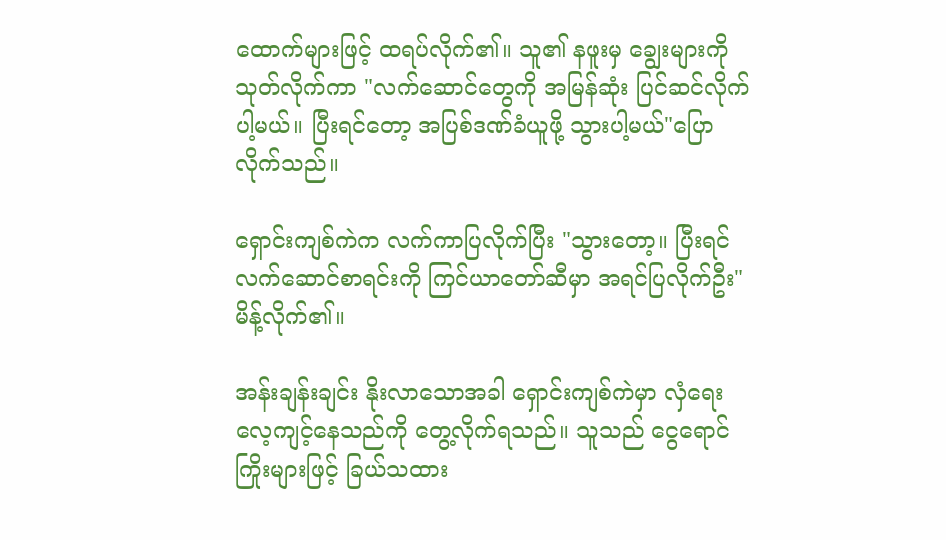ထောက်များဖြင့် ထရပ်လိုက်၏။ သူ၏ နဖူးမှ ချွေးများကို သုတ်လိုက်ကာ "လက်ဆောင်တွေကို အမြန်ဆုံး ပြင်ဆင်လိုက်ပါ့မယ်။ ပြီးရင်တော့ အပြစ်ဒဏ်ခံယူဖို့ သွားပါ့မယ်"ပြောလိုက်သည်။

ရှောင်းကျစ်ကဲက လက်ကာပြလိုက်ပြီး "သွားတော့။ ပြီးရင် လက်ဆောင်စာရင်းကို ကြင်ယာတော်ဆီမှာ အရင်ပြလိုက်ဦး"မိန့်လိုက်၏။

အန်းချန်းချင်း နိုးလာသောအခါ ရှောင်းကျစ်ကဲမှာ လှံရေးလေ့ကျင့်နေသည်ကို တွေ့လိုက်ရသည်။ သူသည် ငွေရောင်ကြိုးများဖြင့် ခြယ်သထား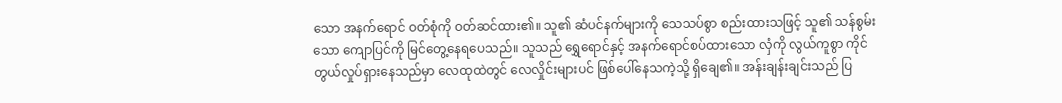သော အနက်ရောင် ဝတ်စုံကို ဝတ်ဆင်ထား၏။ သူ၏ ဆံပင်နက်များကို သေသပ်စွာ စည်းထားသဖြင့် သူ၏ သန်စွမ်းသော ကျောပြင်ကို မြင်တွေ့နေရပေသည်။ သူသည် ရွှေရောင်နှင့် အနက်ရောင်စပ်ထားသော လှံကို လွယ်ကူစွာ ကိုင်တွယ်လှုပ်ရှားနေသည်မှာ လေထုထဲတွင် လေလှိုင်းများပင် ဖြစ်ပေါ်နေသကဲ့သို့ ရှိချေ၏။ အန်းချန်းချင်းသည် ပြ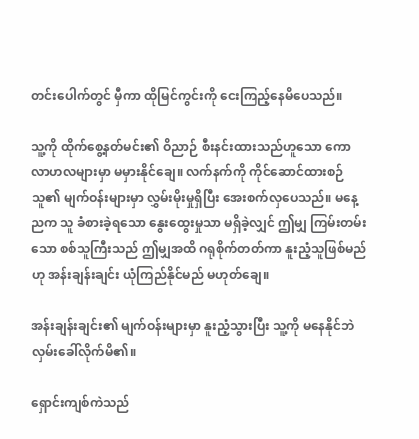တင်းပေါက်တွင် မှီကာ ထိုမြင်ကွင်းကို ငေးကြည့်နေမိပေသည်။

သူ့ကို ထိုက်စွေ့နတ်မင်း၏ ဝိညာဉ် စီးနင်းထားသည်ဟူသော ကောလာဟလများမှာ မမှားနိုင်ချေ။ လက်နက်ကို ကိုင်ဆောင်ထားစဉ် သူ၏ မျက်ဝန်းများမှာ လွှမ်းမိုးမှုရှိပြီး အေးစက်လှပေသည်။ မနေ့ညက သူ ခံစားခဲ့ရသော နွေးထွေးမှုသာ မရှိခဲ့လျှင် ဤမျှ ကြမ်းတမ်းသော စစ်သူကြီးသည် ဤမျှအထိ ဂရုစိုက်တတ်ကာ နူးညံ့သူဖြစ်မည်ဟု အန်းချန်းချင်း ယုံကြည်နိုင်မည် မဟုတ်ချေ။

အန်းချန်းချင်း၏ မျက်ဝန်းများမှာ နူးညံ့သွားပြီး သူ့ကို မနေနိုင်ဘဲ လှမ်းခေါ်လိုက်မိ၏။

ရှောင်းကျစ်ကဲသည်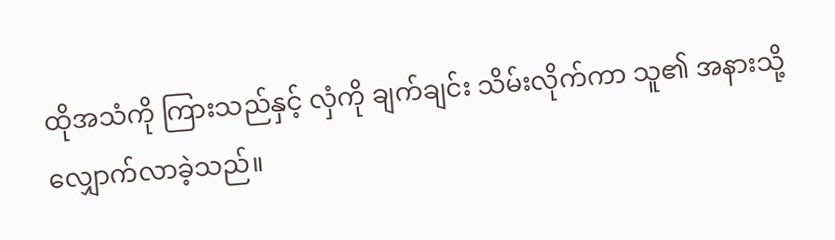ထိုအသံကို ကြားသည်နှင့် လှံကို ချက်ချင်း သိမ်းလိုက်ကာ သူ၏ အနားသို့ လျှောက်လာခဲ့သည်။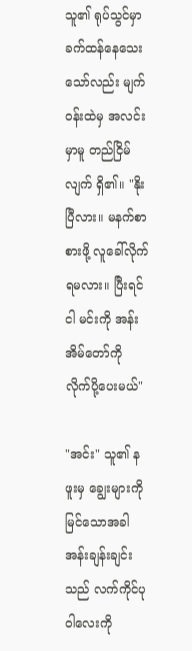သူ၏ ရုပ်သွင်မှာ ခက်ထန်နေသေးသော်လည်း မျက်ဝန်းထဲမှ အလင်းမှာမူ တည်ငြိမ်လျက် ရှိ၏။ "နိုးပြီလား။ မနက်စာ စားဖို့ လူခေါ်လိုက်ရမလား။ ပြီးရင် ငါ မင်းကို အန်းအိမ်တော်ကို လိုက်ပို့ပေးမယ်"

"အင်း" သူ၏ နဖူးမှ ချွေးများကို မြင်သောအခါ အန်းချန်းချင်းသည် လက်ကိုင်ပုဝါလေးကို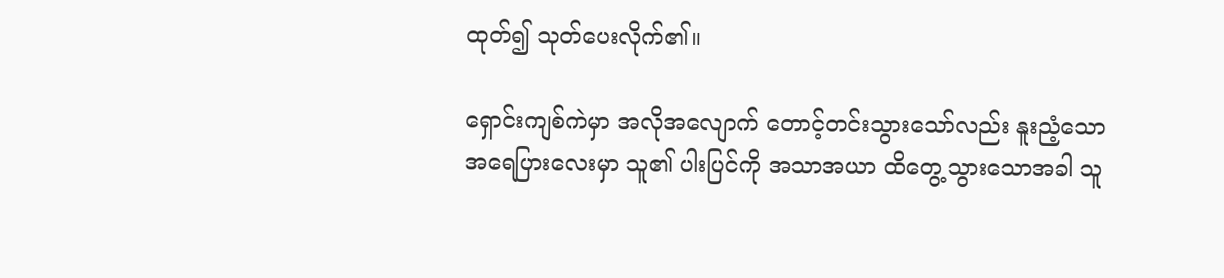ထုတ်၍ သုတ်ပေးလိုက်၏။

ရှောင်းကျစ်ကဲမှာ အလိုအလျောက် တောင့်တင်းသွားသော်လည်း နူးညံ့သော အရေပြားလေးမှာ သူ၏ ပါးပြင်ကို အသာအယာ ထိတွေ့သွားသောအခါ သူ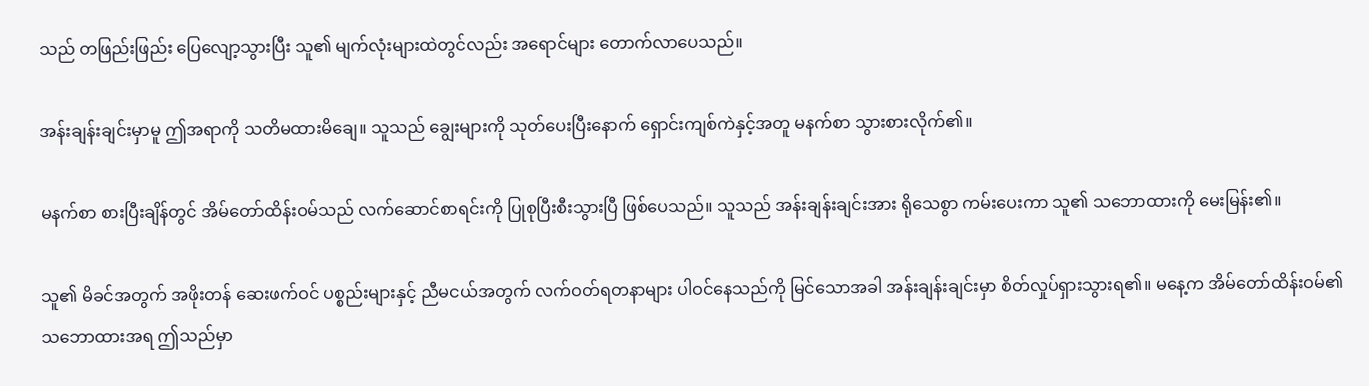သည် တဖြည်းဖြည်း ပြေလျော့သွားပြီး သူ၏ မျက်လုံးများထဲတွင်လည်း အရောင်များ တောက်လာပေသည်။

အန်းချန်းချင်းမှာမူ ဤအရာကို သတိမထားမိချေ။ သူသည် ချွေးများကို သုတ်ပေးပြီးနောက် ရှောင်းကျစ်ကဲနှင့်အတူ မနက်စာ သွားစားလိုက်၏။

မနက်စာ စားပြီးချိန်တွင် အိမ်တော်ထိန်းဝမ်သည် လက်ဆောင်စာရင်းကို ပြုစုပြီးစီးသွားပြီ ဖြစ်ပေသည်။ သူသည် အန်းချန်းချင်းအား ရိုသေစွာ ကမ်းပေးကာ သူ၏ သဘောထားကို မေးမြန်း၏။

သူ၏ မိခင်အတွက် အဖိုးတန် ဆေးဖက်ဝင် ပစ္စည်းများနှင့် ညီမငယ်အတွက် လက်ဝတ်ရတနာများ ပါဝင်နေသည်ကို မြင်သောအခါ အန်းချန်းချင်းမှာ စိတ်လှုပ်ရှားသွားရ၏။ မနေ့က အိမ်တော်ထိန်းဝမ်၏ သဘောထားအရ ဤသည်မှာ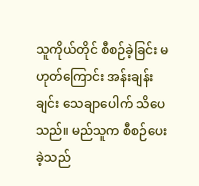သူကိုယ်တိုင် စီစဉ်ခဲ့ခြင်း မဟုတ်ကြောင်း အန်းချန်းချင်း သေချာပေါက် သိပေသည်။ မည်သူက စီစဉ်ပေးခဲ့သည်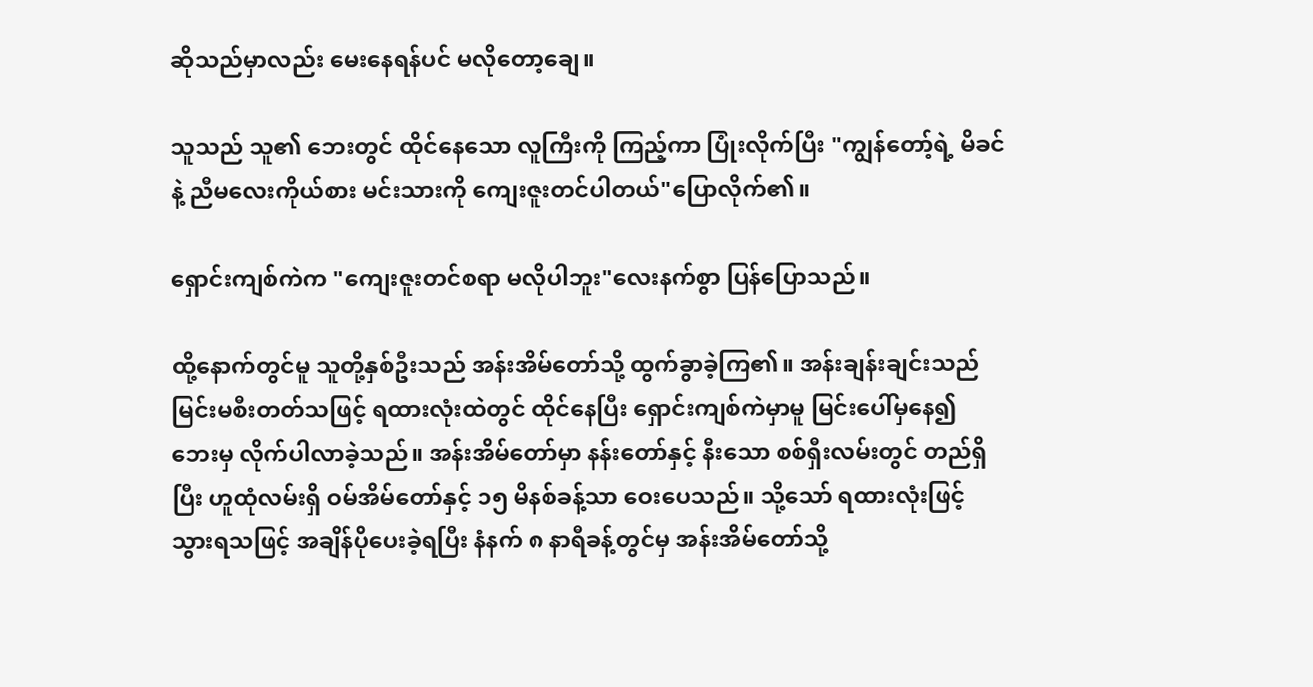ဆိုသည်မှာလည်း မေးနေရန်ပင် မလိုတော့ချေ။

သူသည် သူ၏ ဘေးတွင် ထိုင်နေသော လူကြီးကို ကြည့်ကာ ပြုံးလိုက်ပြီး "ကျွန်တော့်ရဲ့ မိခင်နဲ့ ညီမလေးကိုယ်စား မင်းသားကို ကျေးဇူးတင်ပါတယ်"ပြောလိုက်၏။

ရှောင်းကျစ်ကဲက "ကျေးဇူးတင်စရာ မလိုပါဘူး"လေးနက်စွာ ပြန်ပြောသည်။

ထို့နောက်တွင်မူ သူတို့နှစ်ဦးသည် အန်းအိမ်တော်သို့ ထွက်ခွာခဲ့ကြ၏။ အန်းချန်းချင်းသည် မြင်းမစီးတတ်သဖြင့် ရထားလုံးထဲတွင် ထိုင်နေပြီး ရှောင်းကျစ်ကဲမှာမူ မြင်းပေါ်မှနေ၍ ဘေးမှ လိုက်ပါလာခဲ့သည်။ အန်းအိမ်တော်မှာ နန်းတော်နှင့် နီးသော စစ်ရှီးလမ်းတွင် တည်ရှိပြီး ဟူထုံလမ်းရှိ ဝမ်အိမ်တော်နှင့် ၁၅ မိနစ်ခန့်သာ ဝေးပေသည်။ သို့သော် ရထားလုံးဖြင့် သွားရသဖြင့် အချိန်ပိုပေးခဲ့ရပြီး နံနက် ၈ နာရီခန့်တွင်မှ အန်းအိမ်တော်သို့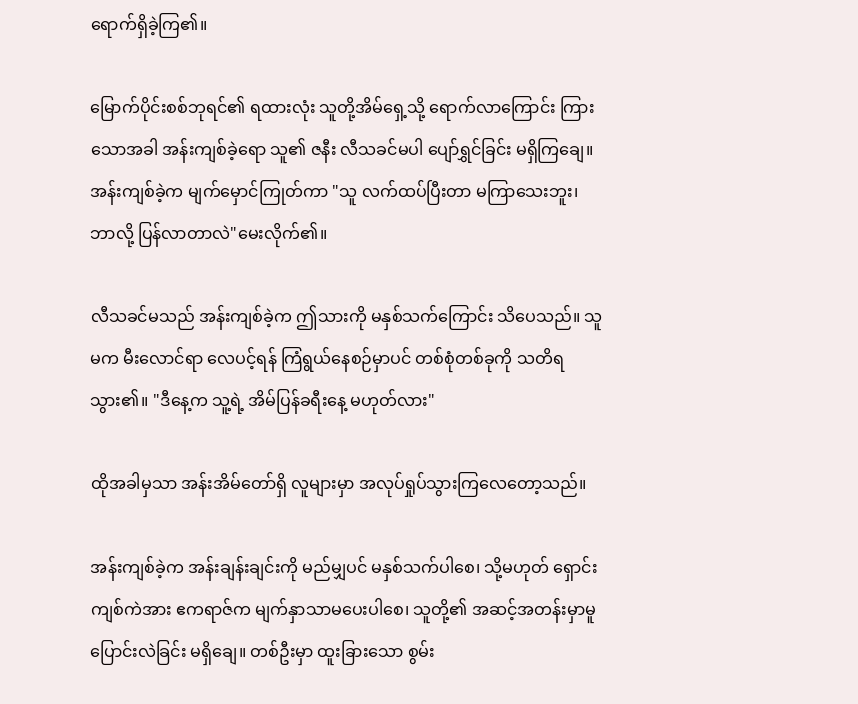ရောက်ရှိခဲ့ကြ၏။

မြောက်ပိုင်းစစ်ဘုရင်၏ ရထားလုံး သူတို့အိမ်ရှေ့သို့ ရောက်လာကြောင်း ကြားသောအခါ အန်းကျစ်ခဲ့ရော သူ၏ ဇနီး လီသခင်မပါ ပျော်ရွှင်ခြင်း မရှိကြချေ။ အန်းကျစ်ခဲ့က မျက်မှောင်ကြုတ်ကာ "သူ လက်ထပ်ပြီးတာ မကြာသေးဘူး၊ ဘာလို့ ပြန်လာတာလဲ"မေးလိုက်၏။

လီသခင်မသည် အန်းကျစ်ခဲ့က ဤသားကို မနှစ်သက်ကြောင်း သိပေသည်။ သူမက မီးလောင်ရာ လေပင့်ရန် ကြံရွယ်နေစဉ်မှာပင် တစ်စုံတစ်ခုကို သတိရသွား၏။ "ဒီနေ့က သူ့ရဲ့ အိမ်ပြန်ခရီးနေ့ မဟုတ်လား"

ထိုအခါမှသာ အန်းအိမ်တော်ရှိ လူများမှာ အလုပ်ရှုပ်သွားကြလေတော့သည်။

အန်းကျစ်ခဲ့က အန်းချန်းချင်းကို မည်မျှပင် မနှစ်သက်ပါစေ၊ သို့မဟုတ် ရှောင်းကျစ်ကဲအား ဧကရာဇ်က မျက်နှာသာမပေးပါစေ၊ သူတို့၏ အဆင့်အတန်းမှာမူ ပြောင်းလဲခြင်း မရှိချေ။ တစ်ဦးမှာ ထူးခြားသော စွမ်း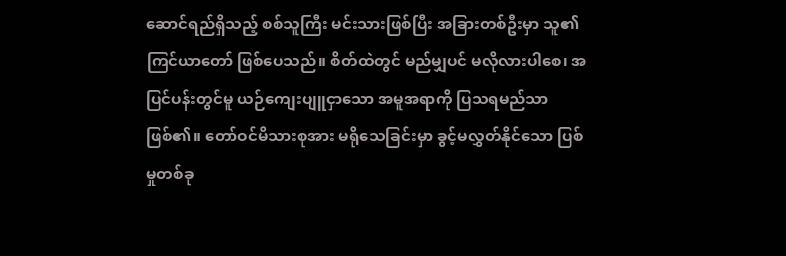ဆောင်ရည်ရှိသည့် စစ်သူကြီး မင်းသားဖြစ်ပြီး အခြားတစ်ဦးမှာ သူ၏ ကြင်ယာတော် ဖြစ်ပေသည်။ စိတ်ထဲတွင် မည်မျှပင် မလိုလားပါစေ၊ အပြင်ပန်းတွင်မူ ယဉ်ကျေးပျူငှာသော အမူအရာကို ပြသရမည်သာ ဖြစ်၏။ တော်ဝင်မိသားစုအား မရိုသေခြင်းမှာ ခွင့်မလွှတ်နိုင်သော ပြစ်မှုတစ်ခု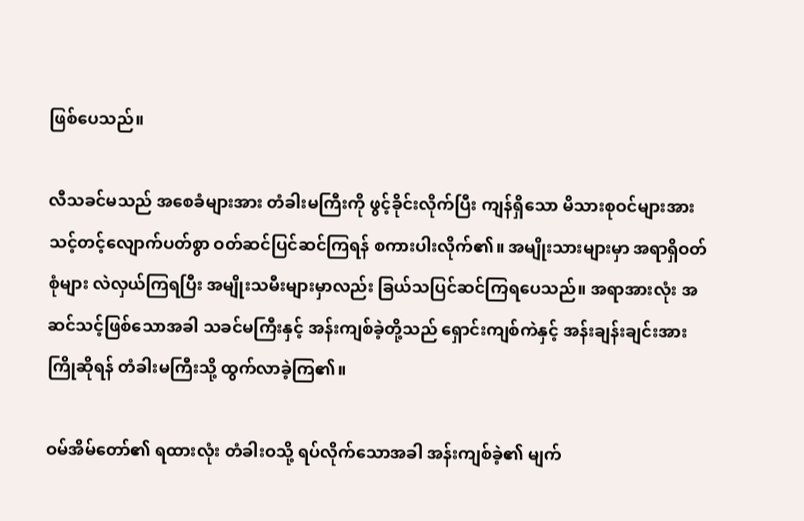ဖြစ်ပေသည်။

လီသခင်မသည် အစေခံများအား တံခါးမကြီးကို ဖွင့်ခိုင်းလိုက်ပြီး ကျန်ရှိသော မိသားစုဝင်များအား သင့်တင့်လျောက်ပတ်စွာ ဝတ်ဆင်ပြင်ဆင်ကြရန် စကားပါးလိုက်၏။ အမျိုးသားများမှာ အရာရှိဝတ်စုံများ လဲလှယ်ကြရပြီး အမျိုးသမီးများမှာလည်း ခြယ်သပြင်ဆင်ကြရပေသည်။ အရာအားလုံး အဆင်သင့်ဖြစ်သောအခါ သခင်မကြီးနှင့် အန်းကျစ်ခဲ့တို့သည် ရှောင်းကျစ်ကဲနှင့် အန်းချန်းချင်းအား ကြိုဆိုရန် တံခါးမကြီးသို့ ထွက်လာခဲ့ကြ၏။

ဝမ်အိမ်တော်၏ ရထားလုံး တံခါးဝသို့ ရပ်လိုက်သောအခါ အန်းကျစ်ခဲ့၏ မျက်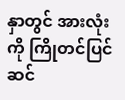နှာတွင် အားလုံးကို ကြိုတင်ပြင်ဆင်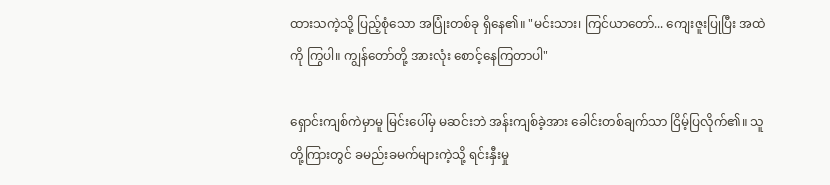ထားသကဲ့သို့ ပြည့်စုံသော အပြုံးတစ်ခု ရှိနေ၏။ "မင်းသား၊ ကြင်ယာတော်... ကျေးဇူးပြုပြီး အထဲကို ကြွပါ။ ကျွန်တော်တို့ အားလုံး စောင့်နေကြတာပါ"

ရှောင်းကျစ်ကဲမှာမူ မြင်းပေါ်မှ မဆင်းဘဲ အန်းကျစ်ခဲ့အား ခေါင်းတစ်ချက်သာ ငြိမ့်ပြလိုက်၏။ သူတို့ကြားတွင် ခမည်းခမက်များကဲ့သို့ ရင်းနှီးမှု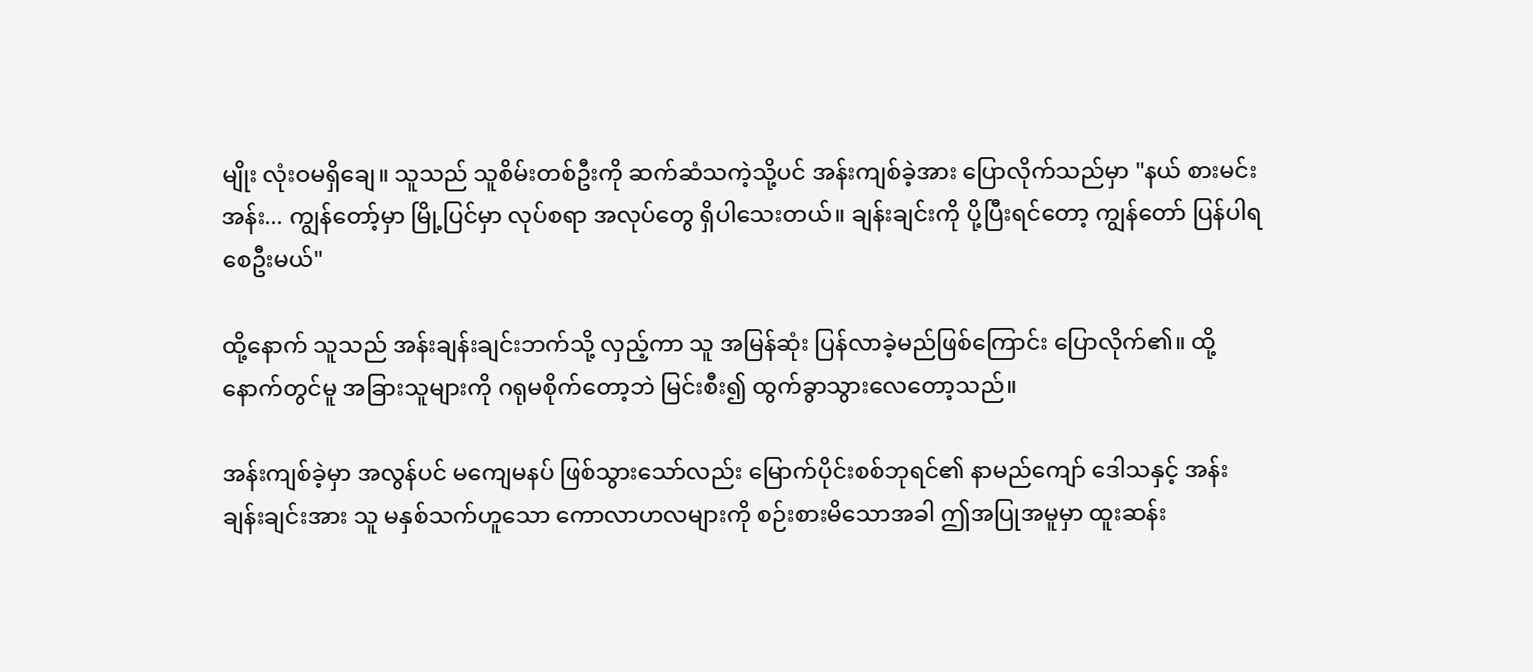မျိုး လုံးဝမရှိချေ။ သူသည် သူစိမ်းတစ်ဦးကို ဆက်ဆံသကဲ့သို့ပင် အန်းကျစ်ခဲ့အား ပြောလိုက်သည်မှာ "နယ် စားမင်းအန်း... ကျွန်တော့်မှာ မြို့ပြင်မှာ လုပ်စရာ အလုပ်တွေ ရှိပါသေးတယ်။ ချန်းချင်းကို ပို့ပြီးရင်တော့ ကျွန်တော် ပြန်ပါရစေဦးမယ်"

ထို့နောက် သူသည် အန်းချန်းချင်းဘက်သို့ လှည့်ကာ သူ အမြန်ဆုံး ပြန်လာခဲ့မည်ဖြစ်ကြောင်း ပြောလိုက်၏။ ထို့နောက်တွင်မူ အခြားသူများကို ဂရုမစိုက်တော့ဘဲ မြင်းစီး၍ ထွက်ခွာသွားလေတော့သည်။

အန်းကျစ်ခဲ့မှာ အလွန်ပင် မကျေမနပ် ဖြစ်သွားသော်လည်း မြောက်ပိုင်းစစ်ဘုရင်၏ နာမည်ကျော် ဒေါသနှင့် အန်းချန်းချင်းအား သူ မနှစ်သက်ဟူသော ကောလာဟလများကို စဉ်းစားမိသောအခါ ဤအပြုအမူမှာ ထူးဆန်း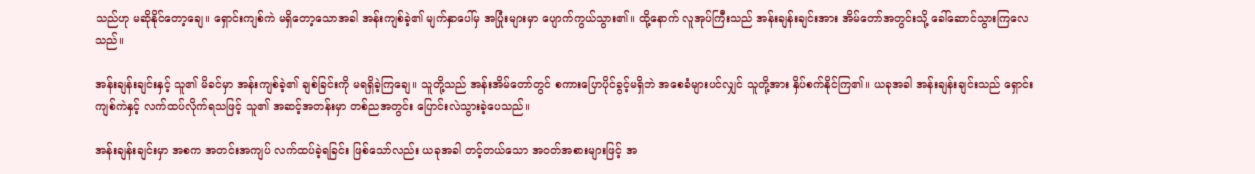သည်ဟု မဆိုနိုင်တော့ချေ။ ရှောင်းကျစ်ကဲ မရှိတော့သောအခါ အန်းကျစ်ခဲ့၏ မျက်နှာပေါ်မှ အပြုံးများမှာ ပျောက်ကွယ်သွား၏။ ထို့နောက် လူအုပ်ကြီးသည် အန်းချန်းချင်းအား အိမ်တော်အတွင်းသို့ ခေါ်ဆောင်သွားကြလေသည်။

အန်းချန်းချင်းနှင့် သူ၏ မိခင်မှာ အန်းကျစ်ခဲ့၏ ချစ်ခြင်းကို မရရှိခဲ့ကြချေ။ သူတို့သည် အန်းအိမ်တော်တွင် စကားပြောပိုင်ခွင့်မရှိဘဲ အစေခံများပင်လျှင် သူတို့အား နှိပ်စက်နိုင်ကြ၏။ ယခုအခါ အန်းချန်းချင်းသည် ရှောင်းကျစ်ကဲနှင့် လက်ထပ်လိုက်ရသဖြင့် သူ၏ အဆင့်အတန်းမှာ တစ်ညအတွင်း ပြောင်းလဲသွားခဲ့ပေသည်။

အန်းချန်းချင်းမှာ အစက အတင်းအကျပ် လက်ထပ်ခဲ့ရခြင်း ဖြစ်သော်လည်း ယခုအခါ တင့်တယ်သော အဝတ်အစားများဖြင့် အ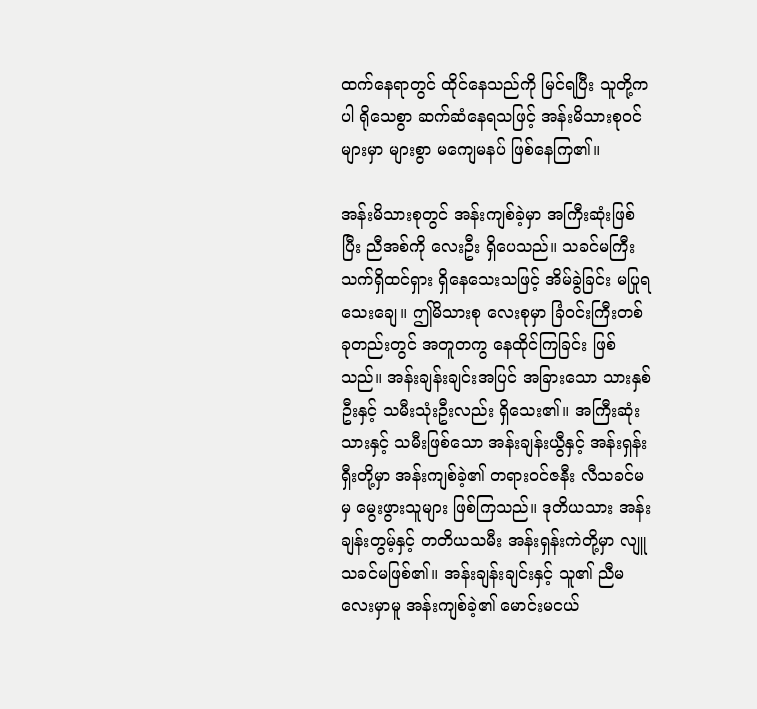ထက်နေရာတွင် ထိုင်နေသည်ကို မြင်ရပြီး သူတို့ကပါ ရိုသေစွာ ဆက်ဆံနေရသဖြင့် အန်းမိသားစုဝင်များမှာ များစွာ မကျေမနပ် ဖြစ်နေကြ၏။

အန်းမိသားစုတွင် အန်းကျစ်ခဲ့မှာ အကြီးဆုံးဖြစ်ပြီး ညီအစ်ကို လေးဦး ရှိပေသည်။ သခင်မကြီး သက်ရှိထင်ရှား ရှိနေသေးသဖြင့် အိမ်ခွဲခြင်း မပြုရသေးချေ။ ဤမိသားစု လေးစုမှာ ခြံဝင်းကြီးတစ်ခုတည်းတွင် အတူတကွ နေထိုင်ကြခြင်း ဖြစ်သည်။ အန်းချန်းချင်းအပြင် အခြားသော သားနှစ်ဦးနှင့် သမီးသုံးဦးလည်း ရှိသေး၏။ အကြီးဆုံးသားနှင့် သမီးဖြစ်သော အန်းချန်းယွီနှင့် အန်းရှန်းရှီးတို့မှာ အန်းကျစ်ခဲ့၏ တရားဝင်ဇနီး လီသခင်မမှ မွေးဖွားသူများ ဖြစ်ကြသည်။ ဒုတိယသား အန်းချန်းတွမ့်နှင့် တတိယသမီး အန်းရှန်းကဲတို့မှာ လျူသခင်မဖြစ်၏။ အန်းချန်းချင်းနှင့် သူ၏ ညီမလေးမှာမူ အန်းကျစ်ခဲ့၏ မောင်းမငယ်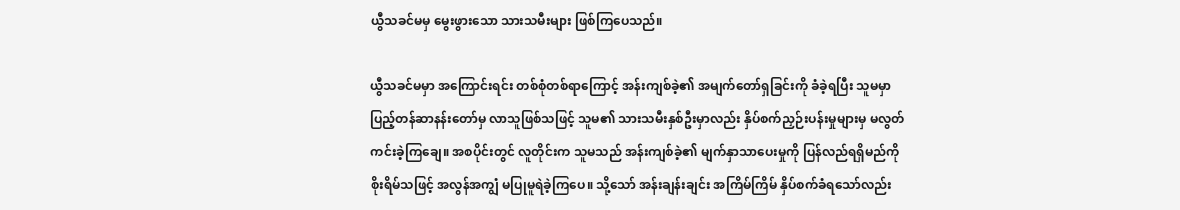ယွီသခင်မမှ မွေးဖွားသော သားသမီးများ ဖြစ်ကြပေသည်။

ယွီသခင်မမှာ အကြောင်းရင်း တစ်စုံတစ်ရာကြောင့် အန်းကျစ်ခဲ့၏ အမျက်တော်ရှခြင်းကို ခံခဲ့ရပြီး သူမမှာ ပြည့်တန်ဆာနန်းတော်မှ လာသူဖြစ်သဖြင့် သူမ၏ သားသမီးနှစ်ဦးမှာလည်း နှိပ်စက်ညှဉ်းပန်းမှုများမှ မလွတ်ကင်းခဲ့ကြချေ။ အစပိုင်းတွင် လူတိုင်းက သူမသည် အန်းကျစ်ခဲ့၏ မျက်နှာသာပေးမှုကို ပြန်လည်ရရှိမည်ကို စိုးရိမ်သဖြင့် အလွန်အကျွံ မပြုမူရဲခဲ့ကြပေ။ သို့သော် အန်းချန်းချင်း အကြိမ်ကြိမ် နှိပ်စက်ခံရသော်လည်း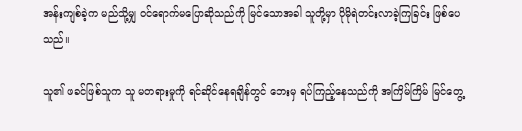အန်းကျစ်ခဲ့က မည်သို့မျှ ဝင်ရောက်မပြောဆိုသည်ကို မြင်သောအခါ သူတို့မှာ ပိုမိုရဲတင်းလာခဲ့ကြခြင်း ဖြစ်ပေသည်။

သူ၏ ဖခင်ဖြစ်သူက သူ မတရားမှုကို ရင်ဆိုင်နေရချိန်တွင် ဘေးမှ ရပ်ကြည့်နေသည်ကို အကြိမ်ကြိမ် မြင်တွေ့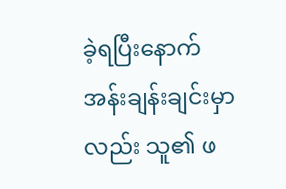ခဲ့ရပြီးနောက် အန်းချန်းချင်းမှာလည်း သူ၏ ဖ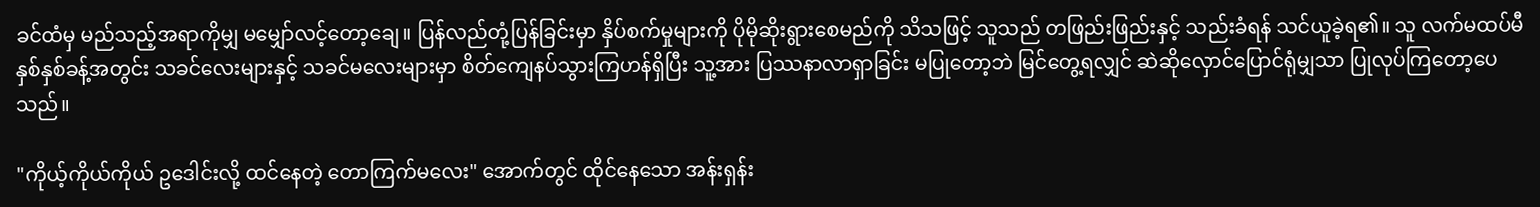ခင်ထံမှ မည်သည့်အရာကိုမျှ မမျှော်လင့်တော့ချေ။ ပြန်လည်တုံ့ပြန်ခြင်းမှာ နှိပ်စက်မှုများကို ပိုမိုဆိုးရွားစေမည်ကို သိသဖြင့် သူသည် တဖြည်းဖြည်းနှင့် သည်းခံရန် သင်ယူခဲ့ရ၏။ သူ လက်မထပ်မီ နှစ်နှစ်ခန့်အတွင်း သခင်လေးများနှင့် သခင်မလေးများမှာ စိတ်ကျေနပ်သွားကြဟန်ရှိပြီး သူ့အား ပြဿနာလာရှာခြင်း မပြုတော့ဘဲ မြင်တွေ့ရလျှင် ဆဲဆိုလှောင်ပြောင်ရုံမျှသာ ပြုလုပ်ကြတော့ပေသည်။

"ကိုယ့်ကိုယ်ကိုယ် ဥဒေါင်းလို့ ထင်နေတဲ့ တောကြက်မလေး" အောက်တွင် ထိုင်နေသော အန်းရှန်း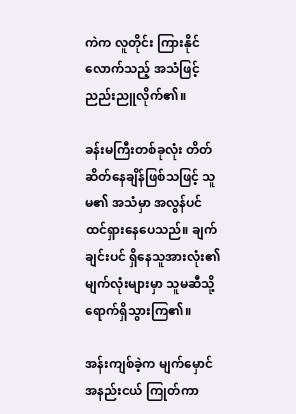ကဲက လူတိုင်း ကြားနိုင်လောက်သည့် အသံဖြင့် ညည်းညူလိုက်၏။

ခန်းမကြီးတစ်ခုလုံး တိတ်ဆိတ်နေချိန်ဖြစ်သဖြင့် သူမ၏ အသံမှာ အလွန်ပင် ထင်ရှားနေပေသည်။ ချက်ချင်းပင် ရှိနေသူအားလုံး၏ မျက်လုံးများမှာ သူမဆီသို့ ရောက်ရှိသွားကြ၏။

အန်းကျစ်ခဲ့က မျက်မှောင်အနည်းငယ် ကြုတ်ကာ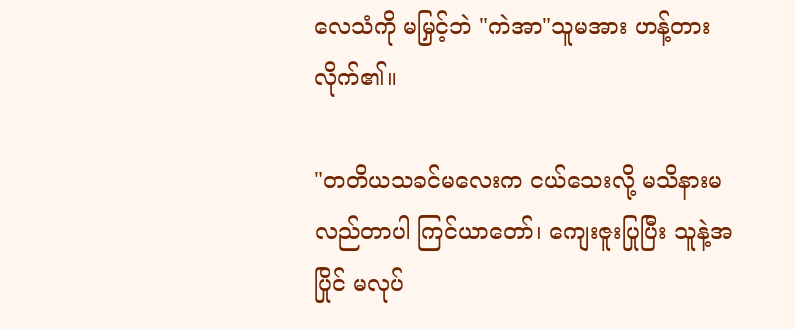လေသံကို မမြှင့်ဘဲ "ကဲအာ"သူမအား ဟန့်တားလိုက်၏။

"တတိယသခင်မလေးက ငယ်သေးလို့ မသိနားမလည်တာပါ ကြင်ယာတော်၊ ကျေးဇူးပြုပြီး သူနဲ့အပြိုင် မလုပ်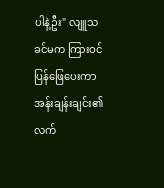ပါနဲ့ဦး" လျူသခင်မက ကြားဝင်ပြန်ဖြေပေးကာ အန်းချန်းချင်း၏ လက်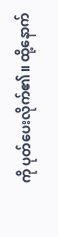ကို ပုတ်ပေးလိုက်၏။ ထို့နောက်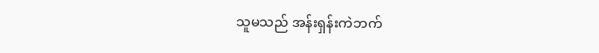သူမသည် အန်းရှန်းကဲဘက်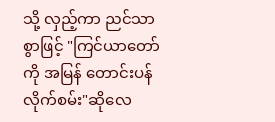သို့ လှည့်ကာ ညင်သာစွာဖြင့် "ကြင်ယာတော်ကို အမြန် တောင်းပန်လိုက်စမ်း"ဆိုလေ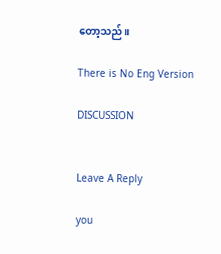တော့သည်။

There is No Eng Version

DISCUSSION


Leave A Reply

you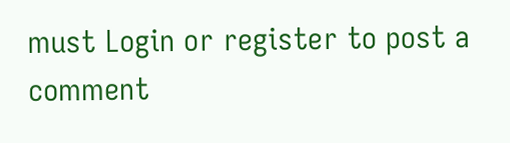must Login or register to post a comment